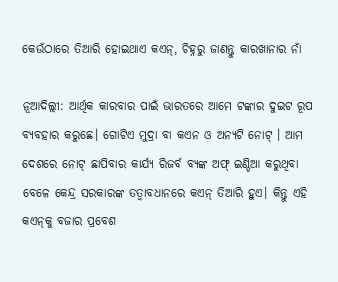କେଉଁଠାରେ ତିଆରି ହୋଇଥାଏ କଏନ୍‌, ଚିହ୍ନରୁ ଜାଣନ୍ତୁ କାରଖାନାର ନାଁ

ନୂଆଦିଲ୍ଲୀ: ଆର୍ଥିକ କାରବାର ପାଇଁ ଭାରତରେ ଆମେ ଟଙ୍କାର ଦୁଇଟ ରୂପ ବ୍ୟବହାର କରୁଛେ। ଗୋଟିଏ ମୁଦ୍ରା ବା କଏନ ଓ ଅନ୍ୟଟି ନୋଟ୍‌ । ଆମ ଦେଶରେ ନୋଟ୍ ଛାପିବାର କାର୍ଯ୍ୟ ରିଜର୍ବ ବ୍ୟଙ୍କ ଅଫ୍‌ ଇଣ୍ଡିଆ କରୁଥିବା ବେଳେ କେନ୍ଦ୍ର ସରକାରଙ୍କ ତତ୍ୱାବଧାନରେ କଏନ୍ ତିଆରି ହୁଏ। କିନ୍ତୁ ଏହି କଏନ୍‌କୁ ବଜାର ପ୍ରବେଶ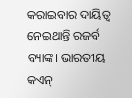କରାଇବାର ଦାୟିତ୍ୱ ନେଇଥାନ୍ତି ରଜର୍ବ ବ୍ୟାଙ୍କ। ଭାରତୀୟ କଏନ୍‌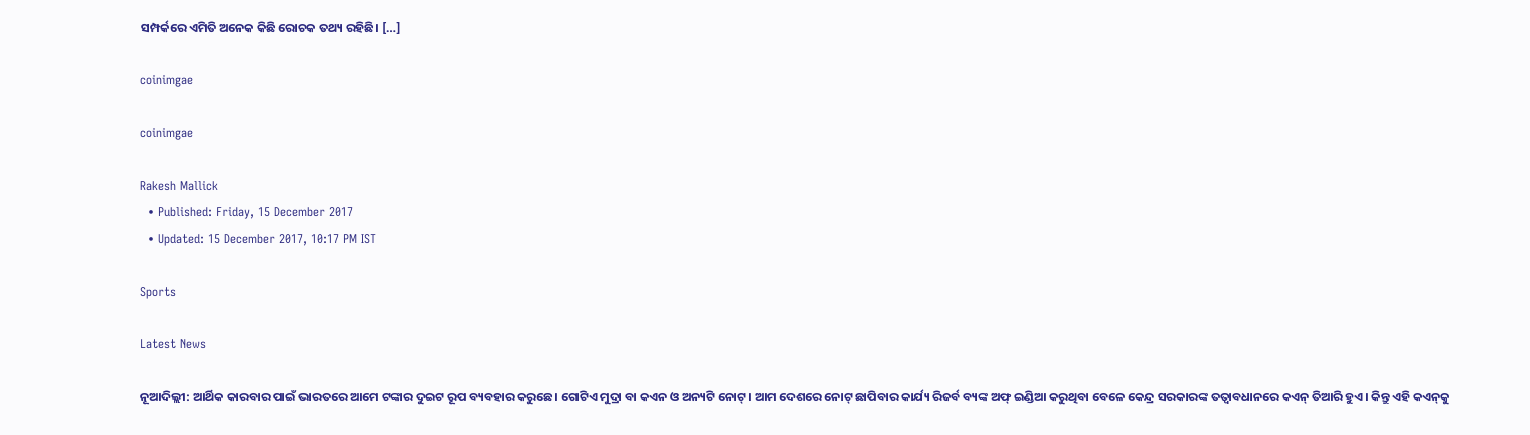ସମ୍ପର୍କରେ ଏମିତି ଅନେକ କିଛି ରୋଚକ ତଥ୍ୟ ରହିଛି। […]

coinimgae

coinimgae

Rakesh Mallick
  • Published: Friday, 15 December 2017
  • Updated: 15 December 2017, 10:17 PM IST

Sports

Latest News

ନୂଆଦିଲ୍ଲୀ: ଆର୍ଥିକ କାରବାର ପାଇଁ ଭାରତରେ ଆମେ ଟଙ୍କାର ଦୁଇଟ ରୂପ ବ୍ୟବହାର କରୁଛେ। ଗୋଟିଏ ମୁଦ୍ରା ବା କଏନ ଓ ଅନ୍ୟଟି ନୋଟ୍‌ । ଆମ ଦେଶରେ ନୋଟ୍ ଛାପିବାର କାର୍ଯ୍ୟ ରିଜର୍ବ ବ୍ୟଙ୍କ ଅଫ୍‌ ଇଣ୍ଡିଆ କରୁଥିବା ବେଳେ କେନ୍ଦ୍ର ସରକାରଙ୍କ ତତ୍ୱାବଧାନରେ କଏନ୍ ତିଆରି ହୁଏ। କିନ୍ତୁ ଏହି କଏନ୍‌କୁ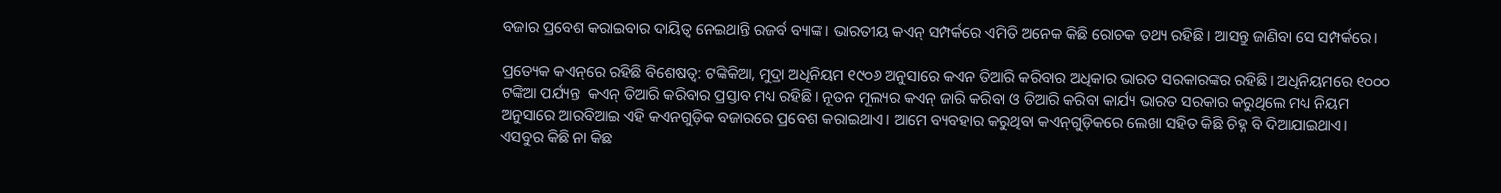ବଜାର ପ୍ରବେଶ କରାଇବାର ଦାୟିତ୍ୱ ନେଇଥାନ୍ତି ରଜର୍ବ ବ୍ୟାଙ୍କ। ଭାରତୀୟ କଏନ୍‌ ସମ୍ପର୍କରେ ଏମିତି ଅନେକ କିଛି ରୋଚକ ତଥ୍ୟ ରହିଛି। ଆସନ୍ତୁ ଜାଣିବା ସେ ସମ୍ପର୍କରେ।

ପ୍ରତ୍ୟେକ କଏନ୍‌ରେ ରହିଛି ବିଶେଷତ୍ୱ: ଟଙ୍କିକିଆ, ମୁଦ୍ରା ଅଧିନିୟମ ୧୯୦୬ ଅନୁସାରେ କଏନ ତିଆରି କରିବାର ଅଧିକାର ଭାରତ ସରକାରଙ୍କର ରହିଛି। ଅଧିନିୟମରେ ୧୦୦୦ ଟଙ୍କିଆ ପର୍ଯ୍ୟନ୍ତ  କଏନ୍ ତିଆରି କରିବାର ପ୍ରସ୍ତାବ ମଧ୍ୟ ରହିଛି। ନୂତନ ମୂଲ୍ୟର କଏନ୍ ଜାରି କରିବା ଓ ତିଆରି କରିବା କାର୍ଯ୍ୟ ଭାରତ ସରକାର କରୁଥିଲେ ମଧ୍ୟ ନିୟମ ଅନୁସାରେ ଆରବିଆଇ ଏହି କଏନଗୁଡ଼ିକ ବଜାରରେ ପ୍ରବେଶ କରାଇଥାଏ। ଆମେ ବ୍ୟବହାର କରୁଥିବା କଏନ୍‌ଗୁଡ଼ିକରେ ଲେଖା ସହିତ କିଛି ଚିହ୍ନ ବି ଦିଆଯାଇଥାଏ। ଏସବୁର କିଛି ନା କିଛ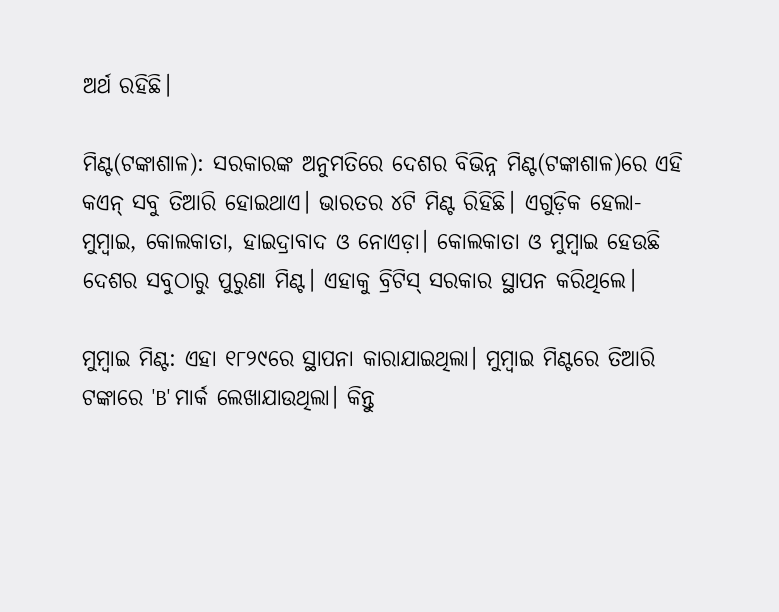ଅର୍ଥ ରହିଛି।

ମିଣ୍ଟ(ଟଙ୍କାଶାଳ): ସରକାରଙ୍କ ଅନୁମତିରେ ଦେଶର ବିଭିନ୍ନ ମିଣ୍ଟ(ଟଙ୍କାଶାଳ)ରେ ଏହି କଏନ୍‌ ସବୁ ତିଆରି ହୋଇଥାଏ। ଭାରତର ୪ଟି ମିଣ୍ଟ ରିହିଛି। ଏଗୁଡ଼ିକ ହେଲା- ମୁମ୍ବାଇ, କୋଲକାତା, ହାଇଦ୍ରାବାଦ ଓ ନୋଏଡ଼ା। କୋଲକାତା ଓ ମୁମ୍ବାଇ ହେଉଛି ଦେଶର ସବୁଠାରୁ ପୁରୁଣା ମିଣ୍ଟ। ଏହାକୁ ବ୍ରିଟିସ୍ ସରକାର ସ୍ଥାପନ କରିଥିଲେ।

ମୁମ୍ବାଇ ମିଣ୍ଟ: ଏହା ୧୮୨୯ରେ ସ୍ଥାପନା କାରାଯାଇଥିଲା। ମୁମ୍ବାଇ ମିଣ୍ଟରେ ତିଆରି ଟଙ୍କାରେ 'B' ମାର୍କ ଲେଖାଯାଉଥିଲା। କିନ୍ତୁ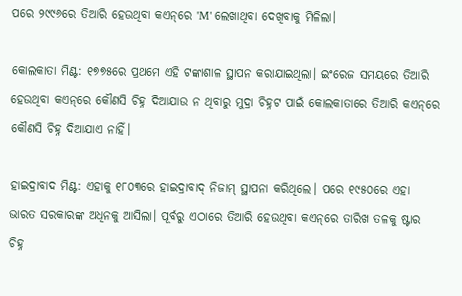ପରେ ୨୯୯୬ରେ ତିଆରି ହେଉଥିବା କଏନ୍‌ରେ 'M' ଲେଖାଥିବା ଦେଖିବାକୁ ମିଳିଲା।

କୋଲକାତା ମିଣ୍ଟ: ୧୭୭୫ରେ ପ୍ରଥମେ ଏହି ଟଙ୍କାଶାଳ ସ୍ଥାପନ କରାଯାଇଥିଲା। ଇଂରେଜ ସମୟରେ ତିଆରି ହେଉଥିବା କଏନ୍‌ରେ କୌଣସି ଚିହ୍ନ ଦିଆଯାଉ ନ ଥିବାରୁ ମୁଦ୍ରା ଚିହ୍ନଟ ପାଇଁ କୋଲକାତାରେ ତିଆରି କଏନ୍‌ରେ କୌଣସି ଚିହ୍ନ ଦିଆଯାଏ ନାହିଁ।

ହାଇଦ୍ରାବାଦ ମିଣ୍ଟ: ଏହାକୁ ୧୮୦୩ରେ ହାଇଦ୍ରାବାଦ୍ ନିଜାମ୍ ସ୍ଥାପନା କରିଥିଲେ। ପରେ ୧୯୫୦ରେ ଏହା ଭାରତ ସରକାରଙ୍କ ଅଧିନକୁ ଆସିଲା। ପୂର୍ବରୁ ଏଠାରେ ତିଆରି ହେଉଥିବା କଏନ୍‌ରେ ତାରିଖ ତଳକୁ ଷ୍ଟାର ଚିହ୍ନ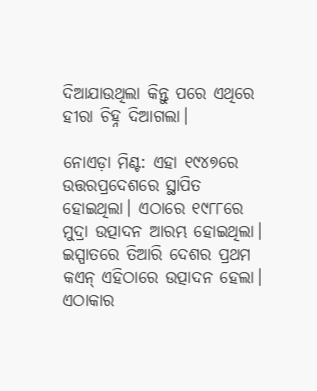ଦିଆଯାଉଥିଲା କିନ୍ତୁ ପରେ ଏଥିରେ ହୀରା ଚିହ୍ନ ଦିଆଗଲା।

ନୋଏଡ଼ା ମିଣ୍ଟ: ଏହା ୧୯୪୭ରେ ଉତ୍ତରପ୍ରଦେଶରେ ସ୍ଥାପିତ ହୋଇଥିଲା। ଏଠାରେ ୧୯୮୮ରେ ମୁଦ୍ରା ଉତ୍ପାଦନ ଆରମ୍ଭ ହୋଇଥିଲା। ଇସ୍ପାତରେ ତିଆରି ଦେଶର ପ୍ରଥମ କଏନ୍‌ ଏହିଠାରେ ଉତ୍ପାଦନ ହେଲା।  ଏଠାକାର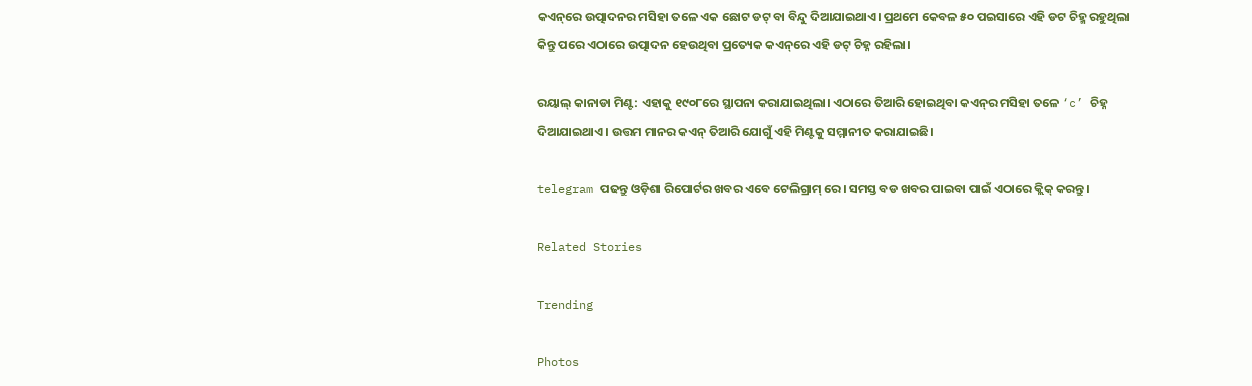କଏନ୍‌ରେ ଉତ୍ପାଦନର ମସିହା ତଳେ ଏକ ଛୋଟ ଡଟ୍ ବା ବିନ୍ଦୁ ଦିଆଯାଇଥାଏ। ପ୍ରଥମେ କେବଳ ୫୦ ପଇସାରେ ଏହି ଡଟ ଚିହ୍ମ ରହୁଥିଲା କିନ୍ତୁ ପରେ ଏଠାରେ ଉତ୍ପାଦନ ହେଉଥିବା ପ୍ରତ୍ୟେକ କଏନ୍‌ରେ ଏହି ଡଟ୍ ଚିହ୍ନ ରହିଲା।

ରୟାଲ୍‌ କାନାଡା ମିଣ୍ଟ: ଏହାକୁ ୧୯୦୮ରେ ସ୍ଥାପନା କରାଯାଇଥିଲା। ଏଠାରେ ତିଆରି ହୋଇଥିବା କଏନ୍‌ର ମସିହା ତଳେ ‘c’ ଚିହ୍ନ ଦିଆଯାଇଥାଏ। ଉତ୍ତମ ମାନର କଏନ୍‌ ତିଆରି ଯୋଗୁଁ ଏହି ମିଣ୍ଟକୁ ସମ୍ମାନୀତ କରାଯାଇଛି।

telegram ପଢନ୍ତୁ ଓଡ଼ିଶା ରିପୋର୍ଟର ଖବର ଏବେ ଟେଲିଗ୍ରାମ୍ ରେ। ସମସ୍ତ ବଡ ଖବର ପାଇବା ପାଇଁ ଏଠାରେ କ୍ଲିକ୍ କରନ୍ତୁ।

Related Stories

Trending

Photos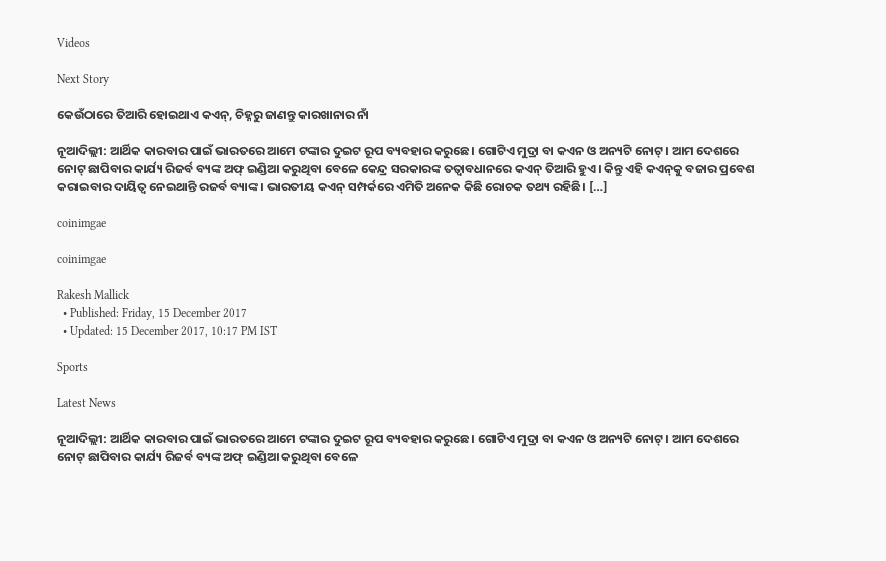Videos

Next Story

କେଉଁଠାରେ ତିଆରି ହୋଇଥାଏ କଏନ୍‌, ଚିହ୍ନରୁ ଜାଣନ୍ତୁ କାରଖାନାର ନାଁ

ନୂଆଦିଲ୍ଲୀ: ଆର୍ଥିକ କାରବାର ପାଇଁ ଭାରତରେ ଆମେ ଟଙ୍କାର ଦୁଇଟ ରୂପ ବ୍ୟବହାର କରୁଛେ। ଗୋଟିଏ ମୁଦ୍ରା ବା କଏନ ଓ ଅନ୍ୟଟି ନୋଟ୍‌ । ଆମ ଦେଶରେ ନୋଟ୍ ଛାପିବାର କାର୍ଯ୍ୟ ରିଜର୍ବ ବ୍ୟଙ୍କ ଅଫ୍‌ ଇଣ୍ଡିଆ କରୁଥିବା ବେଳେ କେନ୍ଦ୍ର ସରକାରଙ୍କ ତତ୍ୱାବଧାନରେ କଏନ୍ ତିଆରି ହୁଏ। କିନ୍ତୁ ଏହି କଏନ୍‌କୁ ବଜାର ପ୍ରବେଶ କରାଇବାର ଦାୟିତ୍ୱ ନେଇଥାନ୍ତି ରଜର୍ବ ବ୍ୟାଙ୍କ। ଭାରତୀୟ କଏନ୍‌ ସମ୍ପର୍କରେ ଏମିତି ଅନେକ କିଛି ରୋଚକ ତଥ୍ୟ ରହିଛି। […]

coinimgae

coinimgae

Rakesh Mallick
  • Published: Friday, 15 December 2017
  • Updated: 15 December 2017, 10:17 PM IST

Sports

Latest News

ନୂଆଦିଲ୍ଲୀ: ଆର୍ଥିକ କାରବାର ପାଇଁ ଭାରତରେ ଆମେ ଟଙ୍କାର ଦୁଇଟ ରୂପ ବ୍ୟବହାର କରୁଛେ। ଗୋଟିଏ ମୁଦ୍ରା ବା କଏନ ଓ ଅନ୍ୟଟି ନୋଟ୍‌ । ଆମ ଦେଶରେ ନୋଟ୍ ଛାପିବାର କାର୍ଯ୍ୟ ରିଜର୍ବ ବ୍ୟଙ୍କ ଅଫ୍‌ ଇଣ୍ଡିଆ କରୁଥିବା ବେଳେ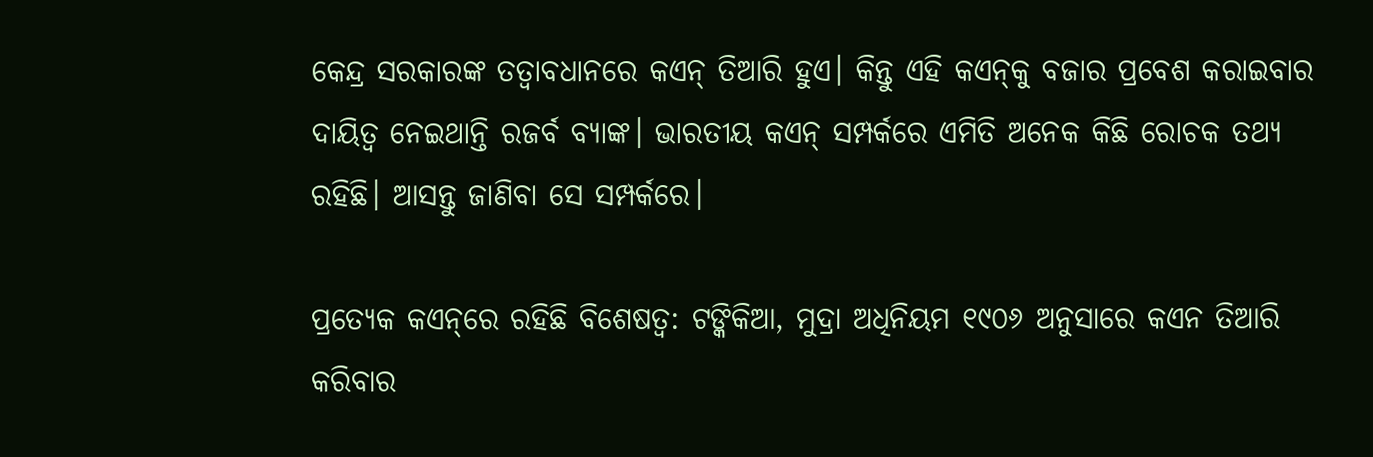କେନ୍ଦ୍ର ସରକାରଙ୍କ ତତ୍ୱାବଧାନରେ କଏନ୍ ତିଆରି ହୁଏ। କିନ୍ତୁ ଏହି କଏନ୍‌କୁ ବଜାର ପ୍ରବେଶ କରାଇବାର ଦାୟିତ୍ୱ ନେଇଥାନ୍ତି ରଜର୍ବ ବ୍ୟାଙ୍କ। ଭାରତୀୟ କଏନ୍‌ ସମ୍ପର୍କରେ ଏମିତି ଅନେକ କିଛି ରୋଚକ ତଥ୍ୟ ରହିଛି। ଆସନ୍ତୁ ଜାଣିବା ସେ ସମ୍ପର୍କରେ।

ପ୍ରତ୍ୟେକ କଏନ୍‌ରେ ରହିଛି ବିଶେଷତ୍ୱ: ଟଙ୍କିକିଆ, ମୁଦ୍ରା ଅଧିନିୟମ ୧୯୦୬ ଅନୁସାରେ କଏନ ତିଆରି କରିବାର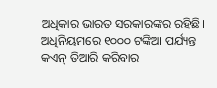ଅଧିକାର ଭାରତ ସରକାରଙ୍କର ରହିଛି। ଅଧିନିୟମରେ ୧୦୦୦ ଟଙ୍କିଆ ପର୍ଯ୍ୟନ୍ତ  କଏନ୍ ତିଆରି କରିବାର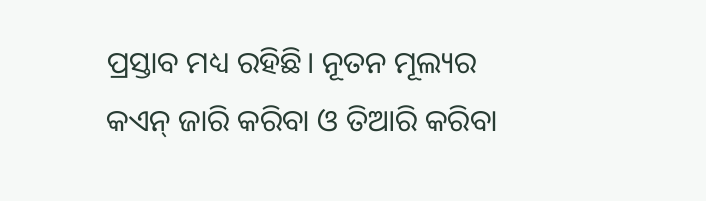ପ୍ରସ୍ତାବ ମଧ୍ୟ ରହିଛି। ନୂତନ ମୂଲ୍ୟର କଏନ୍ ଜାରି କରିବା ଓ ତିଆରି କରିବା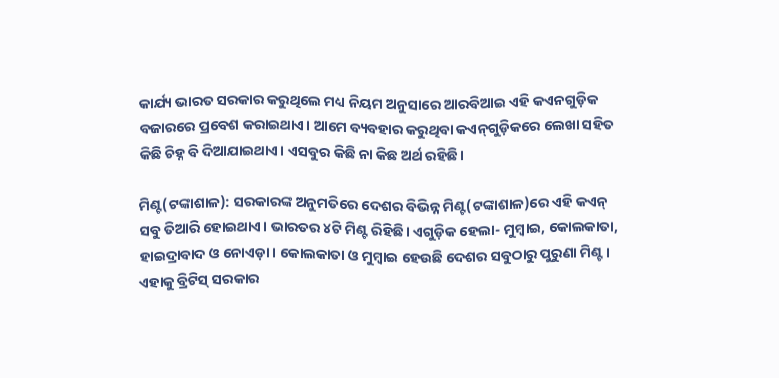କାର୍ଯ୍ୟ ଭାରତ ସରକାର କରୁଥିଲେ ମଧ୍ୟ ନିୟମ ଅନୁସାରେ ଆରବିଆଇ ଏହି କଏନଗୁଡ଼ିକ ବଜାରରେ ପ୍ରବେଶ କରାଇଥାଏ। ଆମେ ବ୍ୟବହାର କରୁଥିବା କଏନ୍‌ଗୁଡ଼ିକରେ ଲେଖା ସହିତ କିଛି ଚିହ୍ନ ବି ଦିଆଯାଇଥାଏ। ଏସବୁର କିଛି ନା କିଛ ଅର୍ଥ ରହିଛି।

ମିଣ୍ଟ(ଟଙ୍କାଶାଳ): ସରକାରଙ୍କ ଅନୁମତିରେ ଦେଶର ବିଭିନ୍ନ ମିଣ୍ଟ(ଟଙ୍କାଶାଳ)ରେ ଏହି କଏନ୍‌ ସବୁ ତିଆରି ହୋଇଥାଏ। ଭାରତର ୪ଟି ମିଣ୍ଟ ରିହିଛି। ଏଗୁଡ଼ିକ ହେଲା- ମୁମ୍ବାଇ, କୋଲକାତା, ହାଇଦ୍ରାବାଦ ଓ ନୋଏଡ଼ା। କୋଲକାତା ଓ ମୁମ୍ବାଇ ହେଉଛି ଦେଶର ସବୁଠାରୁ ପୁରୁଣା ମିଣ୍ଟ। ଏହାକୁ ବ୍ରିଟିସ୍ ସରକାର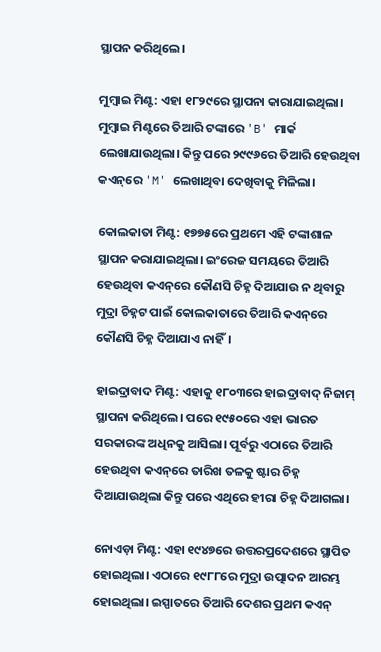ସ୍ଥାପନ କରିଥିଲେ।

ମୁମ୍ବାଇ ମିଣ୍ଟ: ଏହା ୧୮୨୯ରେ ସ୍ଥାପନା କାରାଯାଇଥିଲା। ମୁମ୍ବାଇ ମିଣ୍ଟରେ ତିଆରି ଟଙ୍କାରେ 'B' ମାର୍କ ଲେଖାଯାଉଥିଲା। କିନ୍ତୁ ପରେ ୨୯୯୬ରେ ତିଆରି ହେଉଥିବା କଏନ୍‌ରେ 'M' ଲେଖାଥିବା ଦେଖିବାକୁ ମିଳିଲା।

କୋଲକାତା ମିଣ୍ଟ: ୧୭୭୫ରେ ପ୍ରଥମେ ଏହି ଟଙ୍କାଶାଳ ସ୍ଥାପନ କରାଯାଇଥିଲା। ଇଂରେଜ ସମୟରେ ତିଆରି ହେଉଥିବା କଏନ୍‌ରେ କୌଣସି ଚିହ୍ନ ଦିଆଯାଉ ନ ଥିବାରୁ ମୁଦ୍ରା ଚିହ୍ନଟ ପାଇଁ କୋଲକାତାରେ ତିଆରି କଏନ୍‌ରେ କୌଣସି ଚିହ୍ନ ଦିଆଯାଏ ନାହିଁ।

ହାଇଦ୍ରାବାଦ ମିଣ୍ଟ: ଏହାକୁ ୧୮୦୩ରେ ହାଇଦ୍ରାବାଦ୍ ନିଜାମ୍ ସ୍ଥାପନା କରିଥିଲେ। ପରେ ୧୯୫୦ରେ ଏହା ଭାରତ ସରକାରଙ୍କ ଅଧିନକୁ ଆସିଲା। ପୂର୍ବରୁ ଏଠାରେ ତିଆରି ହେଉଥିବା କଏନ୍‌ରେ ତାରିଖ ତଳକୁ ଷ୍ଟାର ଚିହ୍ନ ଦିଆଯାଉଥିଲା କିନ୍ତୁ ପରେ ଏଥିରେ ହୀରା ଚିହ୍ନ ଦିଆଗଲା।

ନୋଏଡ଼ା ମିଣ୍ଟ: ଏହା ୧୯୪୭ରେ ଉତ୍ତରପ୍ରଦେଶରେ ସ୍ଥାପିତ ହୋଇଥିଲା। ଏଠାରେ ୧୯୮୮ରେ ମୁଦ୍ରା ଉତ୍ପାଦନ ଆରମ୍ଭ ହୋଇଥିଲା। ଇସ୍ପାତରେ ତିଆରି ଦେଶର ପ୍ରଥମ କଏନ୍‌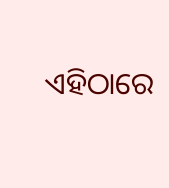ଏହିଠାରେ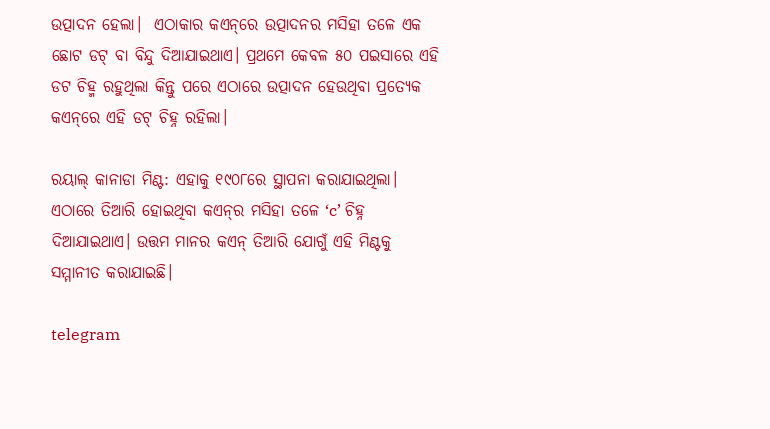ଉତ୍ପାଦନ ହେଲା।  ଏଠାକାର କଏନ୍‌ରେ ଉତ୍ପାଦନର ମସିହା ତଳେ ଏକ ଛୋଟ ଡଟ୍ ବା ବିନ୍ଦୁ ଦିଆଯାଇଥାଏ। ପ୍ରଥମେ କେବଳ ୫୦ ପଇସାରେ ଏହି ଡଟ ଚିହ୍ମ ରହୁଥିଲା କିନ୍ତୁ ପରେ ଏଠାରେ ଉତ୍ପାଦନ ହେଉଥିବା ପ୍ରତ୍ୟେକ କଏନ୍‌ରେ ଏହି ଡଟ୍ ଚିହ୍ନ ରହିଲା।

ରୟାଲ୍‌ କାନାଡା ମିଣ୍ଟ: ଏହାକୁ ୧୯୦୮ରେ ସ୍ଥାପନା କରାଯାଇଥିଲା। ଏଠାରେ ତିଆରି ହୋଇଥିବା କଏନ୍‌ର ମସିହା ତଳେ ‘c’ ଚିହ୍ନ ଦିଆଯାଇଥାଏ। ଉତ୍ତମ ମାନର କଏନ୍‌ ତିଆରି ଯୋଗୁଁ ଏହି ମିଣ୍ଟକୁ ସମ୍ମାନୀତ କରାଯାଇଛି।

telegram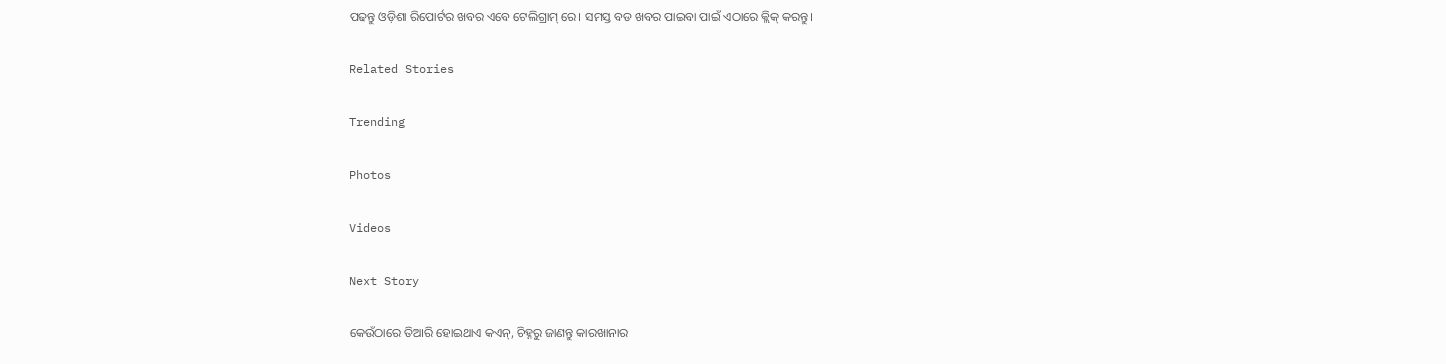ପଢନ୍ତୁ ଓଡ଼ିଶା ରିପୋର୍ଟର ଖବର ଏବେ ଟେଲିଗ୍ରାମ୍ ରେ। ସମସ୍ତ ବଡ ଖବର ପାଇବା ପାଇଁ ଏଠାରେ କ୍ଲିକ୍ କରନ୍ତୁ।

Related Stories

Trending

Photos

Videos

Next Story

କେଉଁଠାରେ ତିଆରି ହୋଇଥାଏ କଏନ୍‌, ଚିହ୍ନରୁ ଜାଣନ୍ତୁ କାରଖାନାର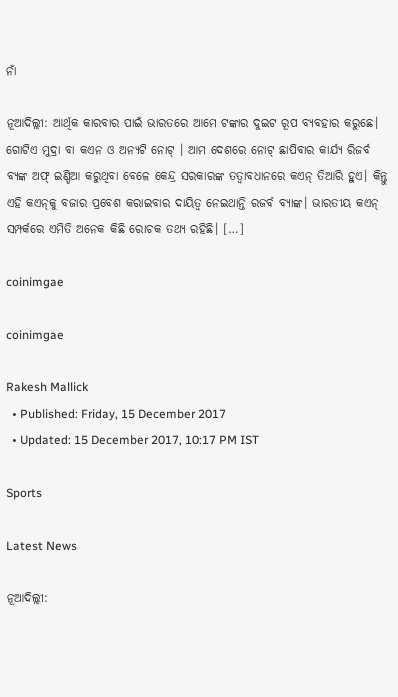ନାଁ

ନୂଆଦିଲ୍ଲୀ: ଆର୍ଥିକ କାରବାର ପାଇଁ ଭାରତରେ ଆମେ ଟଙ୍କାର ଦୁଇଟ ରୂପ ବ୍ୟବହାର କରୁଛେ। ଗୋଟିଏ ମୁଦ୍ରା ବା କଏନ ଓ ଅନ୍ୟଟି ନୋଟ୍‌ । ଆମ ଦେଶରେ ନୋଟ୍ ଛାପିବାର କାର୍ଯ୍ୟ ରିଜର୍ବ ବ୍ୟଙ୍କ ଅଫ୍‌ ଇଣ୍ଡିଆ କରୁଥିବା ବେଳେ କେନ୍ଦ୍ର ସରକାରଙ୍କ ତତ୍ୱାବଧାନରେ କଏନ୍ ତିଆରି ହୁଏ। କିନ୍ତୁ ଏହି କଏନ୍‌କୁ ବଜାର ପ୍ରବେଶ କରାଇବାର ଦାୟିତ୍ୱ ନେଇଥାନ୍ତି ରଜର୍ବ ବ୍ୟାଙ୍କ। ଭାରତୀୟ କଏନ୍‌ ସମ୍ପର୍କରେ ଏମିତି ଅନେକ କିଛି ରୋଚକ ତଥ୍ୟ ରହିଛି। […]

coinimgae

coinimgae

Rakesh Mallick
  • Published: Friday, 15 December 2017
  • Updated: 15 December 2017, 10:17 PM IST

Sports

Latest News

ନୂଆଦିଲ୍ଲୀ: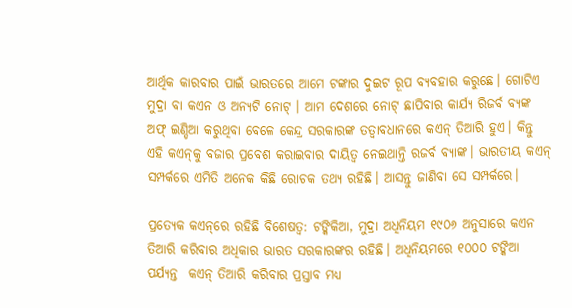ଆର୍ଥିକ କାରବାର ପାଇଁ ଭାରତରେ ଆମେ ଟଙ୍କାର ଦୁଇଟ ରୂପ ବ୍ୟବହାର କରୁଛେ। ଗୋଟିଏ ମୁଦ୍ରା ବା କଏନ ଓ ଅନ୍ୟଟି ନୋଟ୍‌ । ଆମ ଦେଶରେ ନୋଟ୍ ଛାପିବାର କାର୍ଯ୍ୟ ରିଜର୍ବ ବ୍ୟଙ୍କ ଅଫ୍‌ ଇଣ୍ଡିଆ କରୁଥିବା ବେଳେ କେନ୍ଦ୍ର ସରକାରଙ୍କ ତତ୍ୱାବଧାନରେ କଏନ୍ ତିଆରି ହୁଏ। କିନ୍ତୁ ଏହି କଏନ୍‌କୁ ବଜାର ପ୍ରବେଶ କରାଇବାର ଦାୟିତ୍ୱ ନେଇଥାନ୍ତି ରଜର୍ବ ବ୍ୟାଙ୍କ। ଭାରତୀୟ କଏନ୍‌ ସମ୍ପର୍କରେ ଏମିତି ଅନେକ କିଛି ରୋଚକ ତଥ୍ୟ ରହିଛି। ଆସନ୍ତୁ ଜାଣିବା ସେ ସମ୍ପର୍କରେ।

ପ୍ରତ୍ୟେକ କଏନ୍‌ରେ ରହିଛି ବିଶେଷତ୍ୱ: ଟଙ୍କିକିଆ, ମୁଦ୍ରା ଅଧିନିୟମ ୧୯୦୬ ଅନୁସାରେ କଏନ ତିଆରି କରିବାର ଅଧିକାର ଭାରତ ସରକାରଙ୍କର ରହିଛି। ଅଧିନିୟମରେ ୧୦୦୦ ଟଙ୍କିଆ ପର୍ଯ୍ୟନ୍ତ  କଏନ୍ ତିଆରି କରିବାର ପ୍ରସ୍ତାବ ମଧ୍ୟ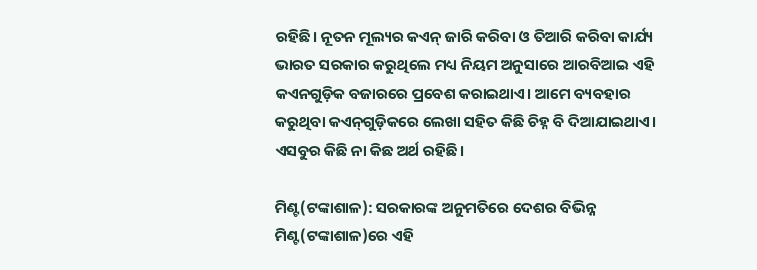ରହିଛି। ନୂତନ ମୂଲ୍ୟର କଏନ୍ ଜାରି କରିବା ଓ ତିଆରି କରିବା କାର୍ଯ୍ୟ ଭାରତ ସରକାର କରୁଥିଲେ ମଧ୍ୟ ନିୟମ ଅନୁସାରେ ଆରବିଆଇ ଏହି କଏନଗୁଡ଼ିକ ବଜାରରେ ପ୍ରବେଶ କରାଇଥାଏ। ଆମେ ବ୍ୟବହାର କରୁଥିବା କଏନ୍‌ଗୁଡ଼ିକରେ ଲେଖା ସହିତ କିଛି ଚିହ୍ନ ବି ଦିଆଯାଇଥାଏ। ଏସବୁର କିଛି ନା କିଛ ଅର୍ଥ ରହିଛି।

ମିଣ୍ଟ(ଟଙ୍କାଶାଳ): ସରକାରଙ୍କ ଅନୁମତିରେ ଦେଶର ବିଭିନ୍ନ ମିଣ୍ଟ(ଟଙ୍କାଶାଳ)ରେ ଏହି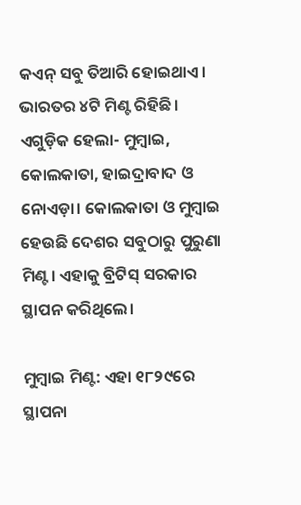କଏନ୍‌ ସବୁ ତିଆରି ହୋଇଥାଏ। ଭାରତର ୪ଟି ମିଣ୍ଟ ରିହିଛି। ଏଗୁଡ଼ିକ ହେଲା- ମୁମ୍ବାଇ, କୋଲକାତା, ହାଇଦ୍ରାବାଦ ଓ ନୋଏଡ଼ା। କୋଲକାତା ଓ ମୁମ୍ବାଇ ହେଉଛି ଦେଶର ସବୁଠାରୁ ପୁରୁଣା ମିଣ୍ଟ। ଏହାକୁ ବ୍ରିଟିସ୍ ସରକାର ସ୍ଥାପନ କରିଥିଲେ।

ମୁମ୍ବାଇ ମିଣ୍ଟ: ଏହା ୧୮୨୯ରେ ସ୍ଥାପନା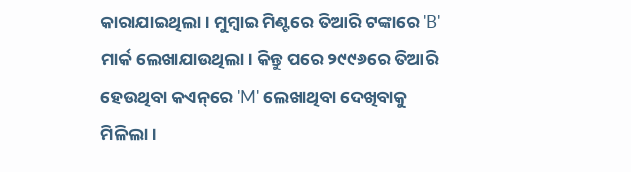କାରାଯାଇଥିଲା। ମୁମ୍ବାଇ ମିଣ୍ଟରେ ତିଆରି ଟଙ୍କାରେ 'B' ମାର୍କ ଲେଖାଯାଉଥିଲା। କିନ୍ତୁ ପରେ ୨୯୯୬ରେ ତିଆରି ହେଉଥିବା କଏନ୍‌ରେ 'M' ଲେଖାଥିବା ଦେଖିବାକୁ ମିଳିଲା।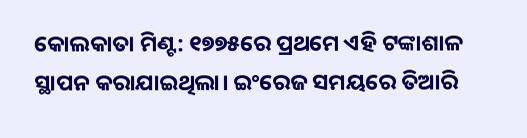କୋଲକାତା ମିଣ୍ଟ: ୧୭୭୫ରେ ପ୍ରଥମେ ଏହି ଟଙ୍କାଶାଳ ସ୍ଥାପନ କରାଯାଇଥିଲା। ଇଂରେଜ ସମୟରେ ତିଆରି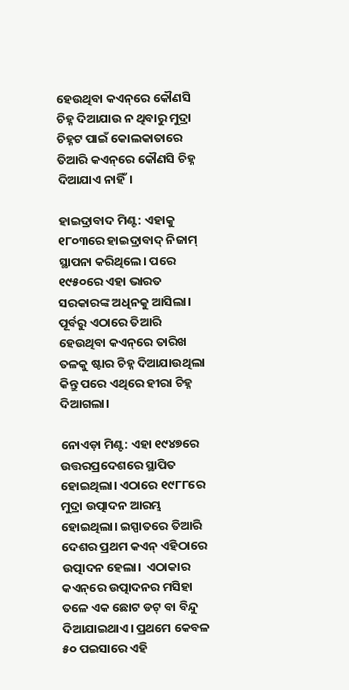ହେଉଥିବା କଏନ୍‌ରେ କୌଣସି ଚିହ୍ନ ଦିଆଯାଉ ନ ଥିବାରୁ ମୁଦ୍ରା ଚିହ୍ନଟ ପାଇଁ କୋଲକାତାରେ ତିଆରି କଏନ୍‌ରେ କୌଣସି ଚିହ୍ନ ଦିଆଯାଏ ନାହିଁ।

ହାଇଦ୍ରାବାଦ ମିଣ୍ଟ: ଏହାକୁ ୧୮୦୩ରେ ହାଇଦ୍ରାବାଦ୍ ନିଜାମ୍ ସ୍ଥାପନା କରିଥିଲେ। ପରେ ୧୯୫୦ରେ ଏହା ଭାରତ ସରକାରଙ୍କ ଅଧିନକୁ ଆସିଲା। ପୂର୍ବରୁ ଏଠାରେ ତିଆରି ହେଉଥିବା କଏନ୍‌ରେ ତାରିଖ ତଳକୁ ଷ୍ଟାର ଚିହ୍ନ ଦିଆଯାଉଥିଲା କିନ୍ତୁ ପରେ ଏଥିରେ ହୀରା ଚିହ୍ନ ଦିଆଗଲା।

ନୋଏଡ଼ା ମିଣ୍ଟ: ଏହା ୧୯୪୭ରେ ଉତ୍ତରପ୍ରଦେଶରେ ସ୍ଥାପିତ ହୋଇଥିଲା। ଏଠାରେ ୧୯୮୮ରେ ମୁଦ୍ରା ଉତ୍ପାଦନ ଆରମ୍ଭ ହୋଇଥିଲା। ଇସ୍ପାତରେ ତିଆରି ଦେଶର ପ୍ରଥମ କଏନ୍‌ ଏହିଠାରେ ଉତ୍ପାଦନ ହେଲା।  ଏଠାକାର କଏନ୍‌ରେ ଉତ୍ପାଦନର ମସିହା ତଳେ ଏକ ଛୋଟ ଡଟ୍ ବା ବିନ୍ଦୁ ଦିଆଯାଇଥାଏ। ପ୍ରଥମେ କେବଳ ୫୦ ପଇସାରେ ଏହି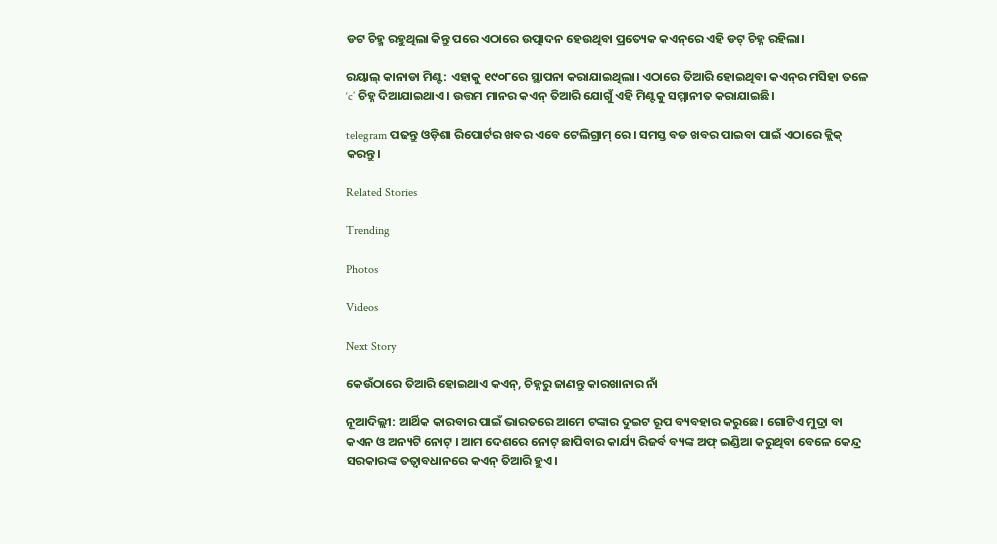ଡଟ ଚିହ୍ମ ରହୁଥିଲା କିନ୍ତୁ ପରେ ଏଠାରେ ଉତ୍ପାଦନ ହେଉଥିବା ପ୍ରତ୍ୟେକ କଏନ୍‌ରେ ଏହି ଡଟ୍ ଚିହ୍ନ ରହିଲା।

ରୟାଲ୍‌ କାନାଡା ମିଣ୍ଟ: ଏହାକୁ ୧୯୦୮ରେ ସ୍ଥାପନା କରାଯାଇଥିଲା। ଏଠାରେ ତିଆରି ହୋଇଥିବା କଏନ୍‌ର ମସିହା ତଳେ ‘c’ ଚିହ୍ନ ଦିଆଯାଇଥାଏ। ଉତ୍ତମ ମାନର କଏନ୍‌ ତିଆରି ଯୋଗୁଁ ଏହି ମିଣ୍ଟକୁ ସମ୍ମାନୀତ କରାଯାଇଛି।

telegram ପଢନ୍ତୁ ଓଡ଼ିଶା ରିପୋର୍ଟର ଖବର ଏବେ ଟେଲିଗ୍ରାମ୍ ରେ। ସମସ୍ତ ବଡ ଖବର ପାଇବା ପାଇଁ ଏଠାରେ କ୍ଲିକ୍ କରନ୍ତୁ।

Related Stories

Trending

Photos

Videos

Next Story

କେଉଁଠାରେ ତିଆରି ହୋଇଥାଏ କଏନ୍‌, ଚିହ୍ନରୁ ଜାଣନ୍ତୁ କାରଖାନାର ନାଁ

ନୂଆଦିଲ୍ଲୀ: ଆର୍ଥିକ କାରବାର ପାଇଁ ଭାରତରେ ଆମେ ଟଙ୍କାର ଦୁଇଟ ରୂପ ବ୍ୟବହାର କରୁଛେ। ଗୋଟିଏ ମୁଦ୍ରା ବା କଏନ ଓ ଅନ୍ୟଟି ନୋଟ୍‌ । ଆମ ଦେଶରେ ନୋଟ୍ ଛାପିବାର କାର୍ଯ୍ୟ ରିଜର୍ବ ବ୍ୟଙ୍କ ଅଫ୍‌ ଇଣ୍ଡିଆ କରୁଥିବା ବେଳେ କେନ୍ଦ୍ର ସରକାରଙ୍କ ତତ୍ୱାବଧାନରେ କଏନ୍ ତିଆରି ହୁଏ।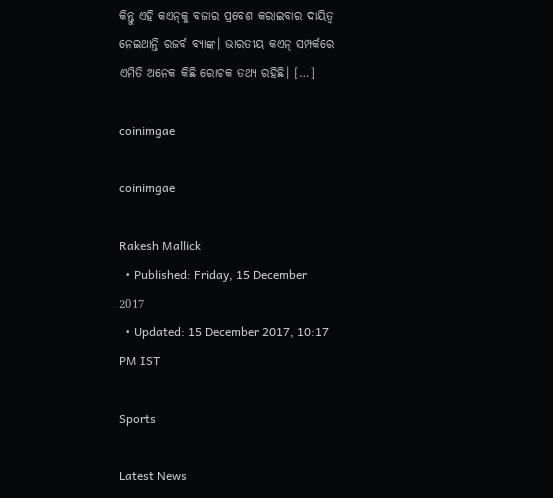କିନ୍ତୁ ଏହି କଏନ୍‌କୁ ବଜାର ପ୍ରବେଶ କରାଇବାର ଦାୟିତ୍ୱ ନେଇଥାନ୍ତି ରଜର୍ବ ବ୍ୟାଙ୍କ। ଭାରତୀୟ କଏନ୍‌ ସମ୍ପର୍କରେ ଏମିତି ଅନେକ କିଛି ରୋଚକ ତଥ୍ୟ ରହିଛି। […]

coinimgae

coinimgae

Rakesh Mallick
  • Published: Friday, 15 December 2017
  • Updated: 15 December 2017, 10:17 PM IST

Sports

Latest News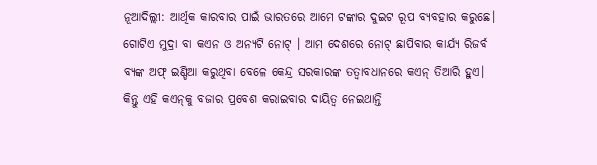ନୂଆଦିଲ୍ଲୀ: ଆର୍ଥିକ କାରବାର ପାଇଁ ଭାରତରେ ଆମେ ଟଙ୍କାର ଦୁଇଟ ରୂପ ବ୍ୟବହାର କରୁଛେ। ଗୋଟିଏ ମୁଦ୍ରା ବା କଏନ ଓ ଅନ୍ୟଟି ନୋଟ୍‌ । ଆମ ଦେଶରେ ନୋଟ୍ ଛାପିବାର କାର୍ଯ୍ୟ ରିଜର୍ବ ବ୍ୟଙ୍କ ଅଫ୍‌ ଇଣ୍ଡିଆ କରୁଥିବା ବେଳେ କେନ୍ଦ୍ର ସରକାରଙ୍କ ତତ୍ୱାବଧାନରେ କଏନ୍ ତିଆରି ହୁଏ। କିନ୍ତୁ ଏହି କଏନ୍‌କୁ ବଜାର ପ୍ରବେଶ କରାଇବାର ଦାୟିତ୍ୱ ନେଇଥାନ୍ତି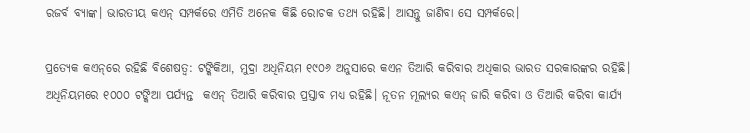ରଜର୍ବ ବ୍ୟାଙ୍କ। ଭାରତୀୟ କଏନ୍‌ ସମ୍ପର୍କରେ ଏମିତି ଅନେକ କିଛି ରୋଚକ ତଥ୍ୟ ରହିଛି। ଆସନ୍ତୁ ଜାଣିବା ସେ ସମ୍ପର୍କରେ।

ପ୍ରତ୍ୟେକ କଏନ୍‌ରେ ରହିଛି ବିଶେଷତ୍ୱ: ଟଙ୍କିକିଆ, ମୁଦ୍ରା ଅଧିନିୟମ ୧୯୦୬ ଅନୁସାରେ କଏନ ତିଆରି କରିବାର ଅଧିକାର ଭାରତ ସରକାରଙ୍କର ରହିଛି। ଅଧିନିୟମରେ ୧୦୦୦ ଟଙ୍କିଆ ପର୍ଯ୍ୟନ୍ତ  କଏନ୍ ତିଆରି କରିବାର ପ୍ରସ୍ତାବ ମଧ୍ୟ ରହିଛି। ନୂତନ ମୂଲ୍ୟର କଏନ୍ ଜାରି କରିବା ଓ ତିଆରି କରିବା କାର୍ଯ୍ୟ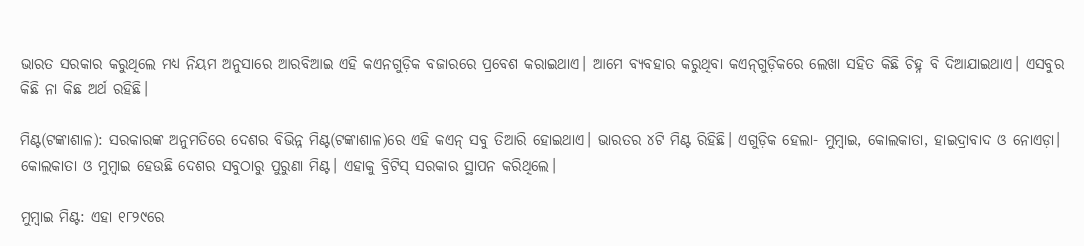ଭାରତ ସରକାର କରୁଥିଲେ ମଧ୍ୟ ନିୟମ ଅନୁସାରେ ଆରବିଆଇ ଏହି କଏନଗୁଡ଼ିକ ବଜାରରେ ପ୍ରବେଶ କରାଇଥାଏ। ଆମେ ବ୍ୟବହାର କରୁଥିବା କଏନ୍‌ଗୁଡ଼ିକରେ ଲେଖା ସହିତ କିଛି ଚିହ୍ନ ବି ଦିଆଯାଇଥାଏ। ଏସବୁର କିଛି ନା କିଛ ଅର୍ଥ ରହିଛି।

ମିଣ୍ଟ(ଟଙ୍କାଶାଳ): ସରକାରଙ୍କ ଅନୁମତିରେ ଦେଶର ବିଭିନ୍ନ ମିଣ୍ଟ(ଟଙ୍କାଶାଳ)ରେ ଏହି କଏନ୍‌ ସବୁ ତିଆରି ହୋଇଥାଏ। ଭାରତର ୪ଟି ମିଣ୍ଟ ରିହିଛି। ଏଗୁଡ଼ିକ ହେଲା- ମୁମ୍ବାଇ, କୋଲକାତା, ହାଇଦ୍ରାବାଦ ଓ ନୋଏଡ଼ା। କୋଲକାତା ଓ ମୁମ୍ବାଇ ହେଉଛି ଦେଶର ସବୁଠାରୁ ପୁରୁଣା ମିଣ୍ଟ। ଏହାକୁ ବ୍ରିଟିସ୍ ସରକାର ସ୍ଥାପନ କରିଥିଲେ।

ମୁମ୍ବାଇ ମିଣ୍ଟ: ଏହା ୧୮୨୯ରେ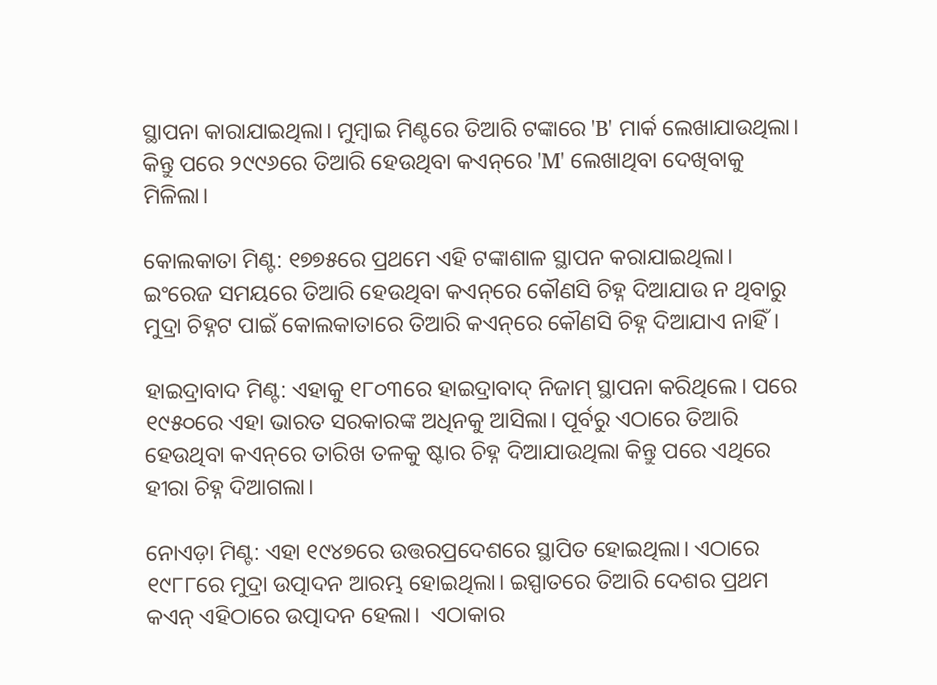ସ୍ଥାପନା କାରାଯାଇଥିଲା। ମୁମ୍ବାଇ ମିଣ୍ଟରେ ତିଆରି ଟଙ୍କାରେ 'B' ମାର୍କ ଲେଖାଯାଉଥିଲା। କିନ୍ତୁ ପରେ ୨୯୯୬ରେ ତିଆରି ହେଉଥିବା କଏନ୍‌ରେ 'M' ଲେଖାଥିବା ଦେଖିବାକୁ ମିଳିଲା।

କୋଲକାତା ମିଣ୍ଟ: ୧୭୭୫ରେ ପ୍ରଥମେ ଏହି ଟଙ୍କାଶାଳ ସ୍ଥାପନ କରାଯାଇଥିଲା। ଇଂରେଜ ସମୟରେ ତିଆରି ହେଉଥିବା କଏନ୍‌ରେ କୌଣସି ଚିହ୍ନ ଦିଆଯାଉ ନ ଥିବାରୁ ମୁଦ୍ରା ଚିହ୍ନଟ ପାଇଁ କୋଲକାତାରେ ତିଆରି କଏନ୍‌ରେ କୌଣସି ଚିହ୍ନ ଦିଆଯାଏ ନାହିଁ।

ହାଇଦ୍ରାବାଦ ମିଣ୍ଟ: ଏହାକୁ ୧୮୦୩ରେ ହାଇଦ୍ରାବାଦ୍ ନିଜାମ୍ ସ୍ଥାପନା କରିଥିଲେ। ପରେ ୧୯୫୦ରେ ଏହା ଭାରତ ସରକାରଙ୍କ ଅଧିନକୁ ଆସିଲା। ପୂର୍ବରୁ ଏଠାରେ ତିଆରି ହେଉଥିବା କଏନ୍‌ରେ ତାରିଖ ତଳକୁ ଷ୍ଟାର ଚିହ୍ନ ଦିଆଯାଉଥିଲା କିନ୍ତୁ ପରେ ଏଥିରେ ହୀରା ଚିହ୍ନ ଦିଆଗଲା।

ନୋଏଡ଼ା ମିଣ୍ଟ: ଏହା ୧୯୪୭ରେ ଉତ୍ତରପ୍ରଦେଶରେ ସ୍ଥାପିତ ହୋଇଥିଲା। ଏଠାରେ ୧୯୮୮ରେ ମୁଦ୍ରା ଉତ୍ପାଦନ ଆରମ୍ଭ ହୋଇଥିଲା। ଇସ୍ପାତରେ ତିଆରି ଦେଶର ପ୍ରଥମ କଏନ୍‌ ଏହିଠାରେ ଉତ୍ପାଦନ ହେଲା।  ଏଠାକାର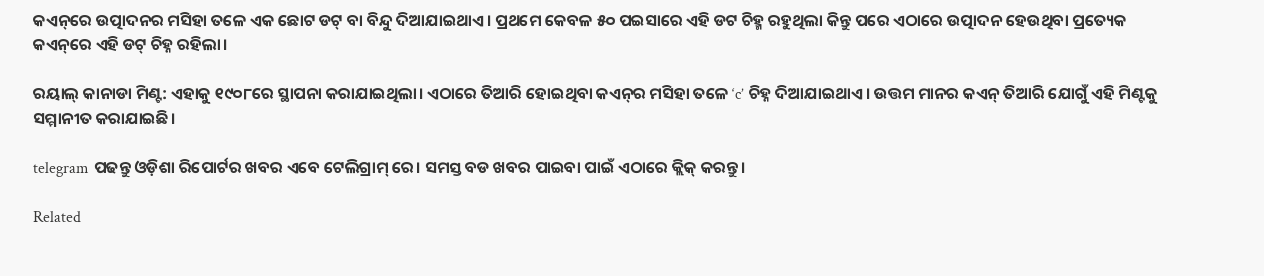କଏନ୍‌ରେ ଉତ୍ପାଦନର ମସିହା ତଳେ ଏକ ଛୋଟ ଡଟ୍ ବା ବିନ୍ଦୁ ଦିଆଯାଇଥାଏ। ପ୍ରଥମେ କେବଳ ୫୦ ପଇସାରେ ଏହି ଡଟ ଚିହ୍ମ ରହୁଥିଲା କିନ୍ତୁ ପରେ ଏଠାରେ ଉତ୍ପାଦନ ହେଉଥିବା ପ୍ରତ୍ୟେକ କଏନ୍‌ରେ ଏହି ଡଟ୍ ଚିହ୍ନ ରହିଲା।

ରୟାଲ୍‌ କାନାଡା ମିଣ୍ଟ: ଏହାକୁ ୧୯୦୮ରେ ସ୍ଥାପନା କରାଯାଇଥିଲା। ଏଠାରେ ତିଆରି ହୋଇଥିବା କଏନ୍‌ର ମସିହା ତଳେ ‘c’ ଚିହ୍ନ ଦିଆଯାଇଥାଏ। ଉତ୍ତମ ମାନର କଏନ୍‌ ତିଆରି ଯୋଗୁଁ ଏହି ମିଣ୍ଟକୁ ସମ୍ମାନୀତ କରାଯାଇଛି।

telegram ପଢନ୍ତୁ ଓଡ଼ିଶା ରିପୋର୍ଟର ଖବର ଏବେ ଟେଲିଗ୍ରାମ୍ ରେ। ସମସ୍ତ ବଡ ଖବର ପାଇବା ପାଇଁ ଏଠାରେ କ୍ଲିକ୍ କରନ୍ତୁ।

Related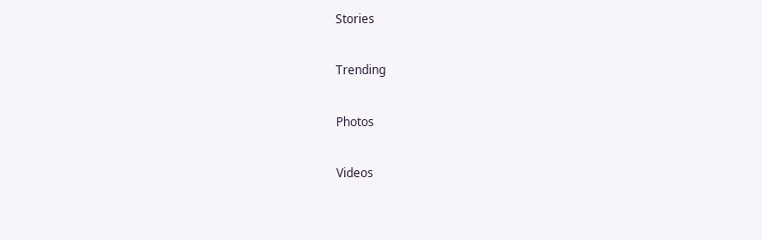Stories

Trending

Photos

Videos